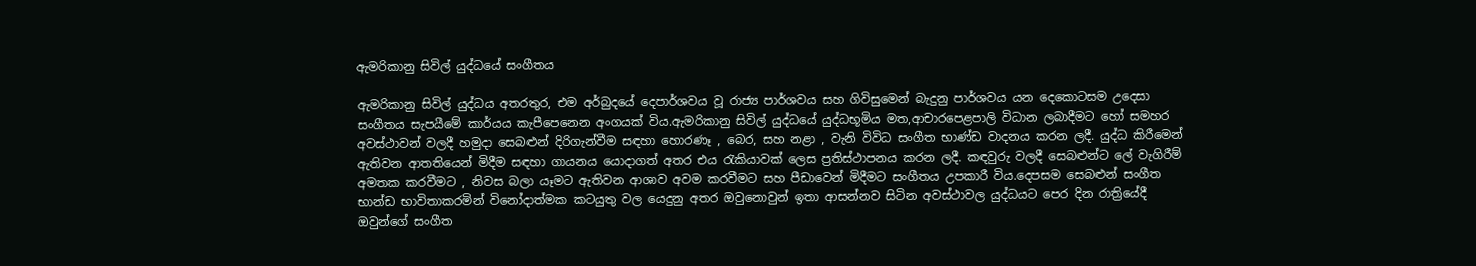ඇමරිකානු සිවිල් යුද්ධයේ සංගීතය

ඇමරිකානු සිවිල් යුද්ධය අතරතුර, එම අර්බුදයේ දෙපාර්ශවය වූ රාජ්‍ය පාර්ශවය සහ ගිවිසුමෙන් බැදුනු පාර්ශවය යන දෙකොටසම උදෙසා සංගීතය සැපයීමේ කාර්යය කැපීපෙනෙන අංගයක් විය.ඇමරිකානු සිවිල් යුද්ධයේ යුද්ධභූමිය මත,ආචාරපෙළපාලි විධාන ලබාදීමට හෝ සමහර අවස්ථාවන් වලදී හමුදා සෙබළුන් දිරිගැන්වීම සඳහා හොරණෑ , බෙර, සහ නළා , වැනි විවිධ සංගීත භාණ්ඩ වාදනය කරන ලදී. යුද්ධ කිරීමෙන් ඇතිවන ආතතියෙන් මිදීම සඳහා ගායනය යොදාගත් අතර එය රැකියාවක් ලෙස ප්‍රතිස්ථාපනය කරන ලදී. කඳවුරු වලදී සෙබළුන්ට ලේ වැගිරීම් අමතක කරවීමට , නිවස බලා යෑමට ඇතිවන ආශාව අවම කරවීමට සහ පීඩාවෙන් මිදීමට සංගීතය උපකාරී විය.දෙපසම සෙබළුන් සංගීත භාන්ඩ භාවිතාකරමින් විනෝදාත්මක කටයුතු වල යෙදුනු අතර ඔවුනොවුන් ඉතා ආසන්නව සිටින අවස්ථාවල යුද්ධයට පෙර දින රාත්‍රියේදී ඔවුන්ගේ සංගීත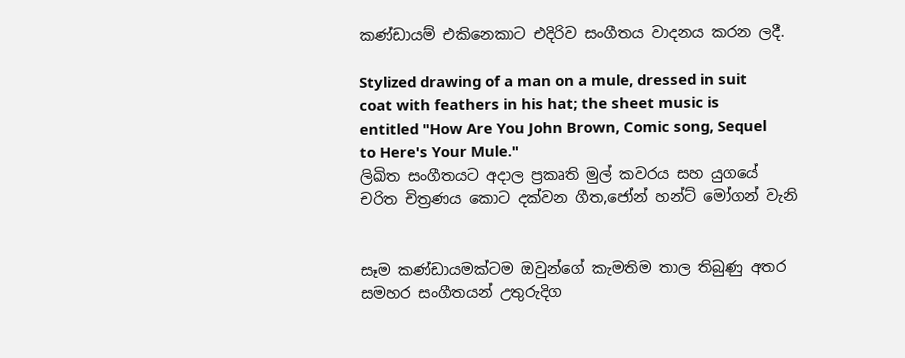කණ්ඩායම් එකිනෙකාට එදිරිව සංගීතය වාදනය කරන ලදී.

Stylized drawing of a man on a mule, dressed in suit coat with feathers in his hat; the sheet music is entitled "How Are You John Brown, Comic song, Sequel to Here's Your Mule."
ලිඛිත සංගීතයට අදාල ප්‍රකෘති මුල් කවරය සහ යුගයේ චරිත චිත්‍රණය කොට දක්වන ගීත,ජෝන් හන්ට් මෝගන් වැනි


සෑම කණ්ඩායමක්ටම ඔවුන්ගේ කැමතිම තාල තිබුණු අතර සමහර සංගීතයන් උතුරුදිග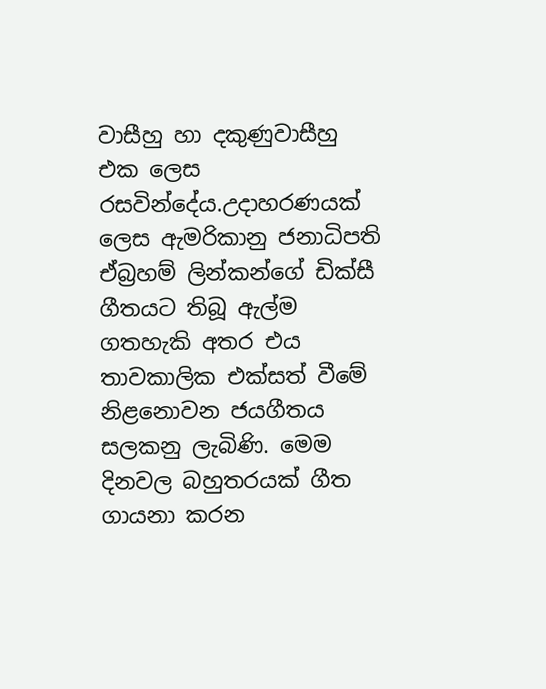වාසීහු හා දකුණුවාසීහු එක ලෙස රසවින්දේය.උදාහරණයක් ලෙස ඇමරිකානු ජනාධිපති ඒබ්‍රහම් ලින්කන්ගේ ඩික්සී ගීතයට තිබූ ඇල්ම ගතහැකි අතර එය තාවකාලික එක්සත් වීමේ නිළනොවන ජයගීතය සලකනු ලැබිණි. මෙම දිනවල බහුතරයක් ගීත ගායනා කරන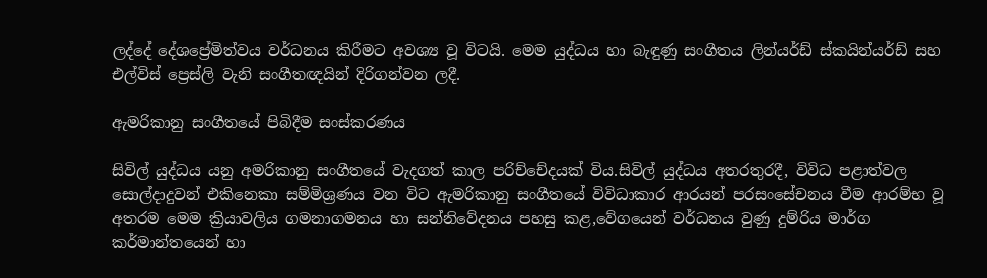ලද්දේ දේශප්‍රේමිත්වය වර්ධනය කිරීමට අවශ්‍ය වූ විටයි. මෙම යුද්ධය හා බැඳුණු සංගීතය ලින්යර්ඩ් ස්කයින්යර්ඩ් සහ එල්විස් ප්‍රෙස්ලි වැනි සංගීතඥයින් දිරිගන්වන ලදී.

ඇමරිකානු සංගීතයේ පිබිදීම සංස්කරණය

සිවිල් යුද්ධය යනු අමරිකානු සංගීතයේ වැදගත් කාල පරිච්චේදයක් විය.සිවිල් යුද්ධය අතරතුරදී, විවිධ පළාත්වල සොල්දාදුවන් එකිනෙකා සම්මිශ්‍රණය වන විට ඇමරිකානු සංගීතයේ විවිධාකාර ආරයන් පරසංසේචනය වීම ආරම්භ වූ අතරම මෙම ක්‍රියාවලිය ගමනාගමනය හා සන්නිවේදනය පහසු කළ,වේගයෙන් වර්ධනය වුණු දුම්රිය මාර්ග කර්මාන්තයෙන් හා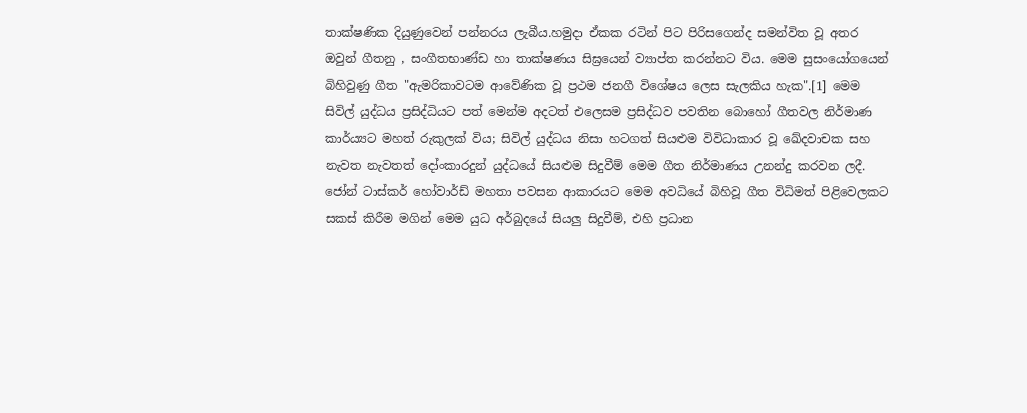තාක්ෂණික දියුණුවෙන් පන්නරය ලැබීය.හමුදා ඒකක රටින් පිට පිරිසගෙන්ද සමන්විත වූ අතර ඔවුන් ගීතනු , සංගීතභාණ්ඩ හා තාක්ෂණය සිඝ්‍රයෙන් ව්‍යාප්ත කරන්නට විය. මෙම සුසංයෝගයෙන් බිහිවුණු ගීත "ඇමරිකාවටම ආවේණික වූ ප්‍රථම ජනගී විශේෂය ලෙස සැලකිය හැක".[1] මෙම සිවිල් යුද්ධය ප්‍රසිද්ධියට පත් මෙන්ම අදටත් එලෙසම ප්‍රසිද්ධව පවතින බොහෝ ගීතවල නිර්මාණ කාර්ය්‍යට මහත් රුකුලක් විය; සිවිල් යුද්ධය නිසා හටගත් සියළුම විවිධාකාර වූ ඛේදවාචක සහ නැවත නැවතත් දෝංකාරදුන් යුද්ධයේ සියළුම සිදුවීම් මෙම ගීත නිර්මාණය උනන්දු කරවන ලදී. ජෝන් ටාස්කර් හෝවාර්ඩ් මහතා පවසන ආකාරයට මෙම අවධියේ බිහිවූ ගීත විධිමත් පිළිවෙලකට සකස් කිරීම මගින් මෙම යුධ අර්බුදයේ සියලු සිදුවීම්, එහි ප්‍රධාන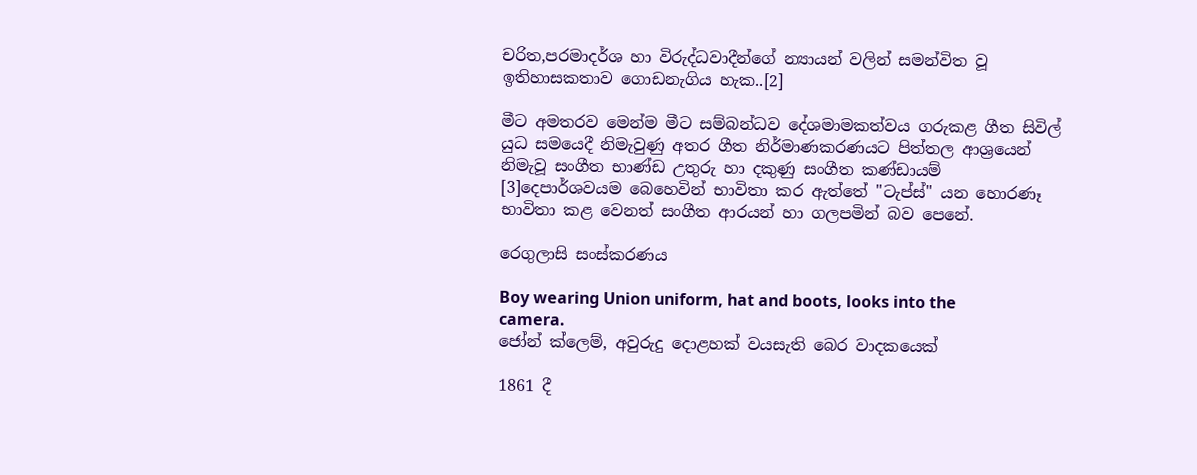චරිත,පරමාදර්ශ හා විරුද්ධවාදීන්ගේ න්‍යායන් වලින් සමන්විත වූ ඉතිහාසකතාව ගොඩනැගිය හැක..[2]

මීට අමතරව මෙන්ම මීට සම්බන්ධව දේශමාමකත්වය ගරුකළ ගීත සිවිල් යුධ සමයෙදී නිමැවුණු අතර ගීත නිර්මාණකරණයට පිත්තල ආශ්‍රයෙන් නිමැවූ සංගීත භාණ්ඩ උතුරු හා දකුණු සංගීත කණ්ඩායම් [3]දෙපාර්ශවයම බෙහෙවින් භාවිතා කර ඇත්තේ "ටැප්ස්" යන හොරණෑ භාවිතා කළ වෙනත් සංගීත ආරයන් හා ගලපමින් බව පෙනේ.

රෙගුලාසි සංස්කරණය

Boy wearing Union uniform, hat and boots, looks into the camera.
ජෝන් ක්ලෙම්, අවුරුදු දොළහක් වයසැති බෙර වාදකයෙක්

1861 දී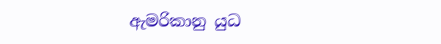ඇමරිකානු යුධ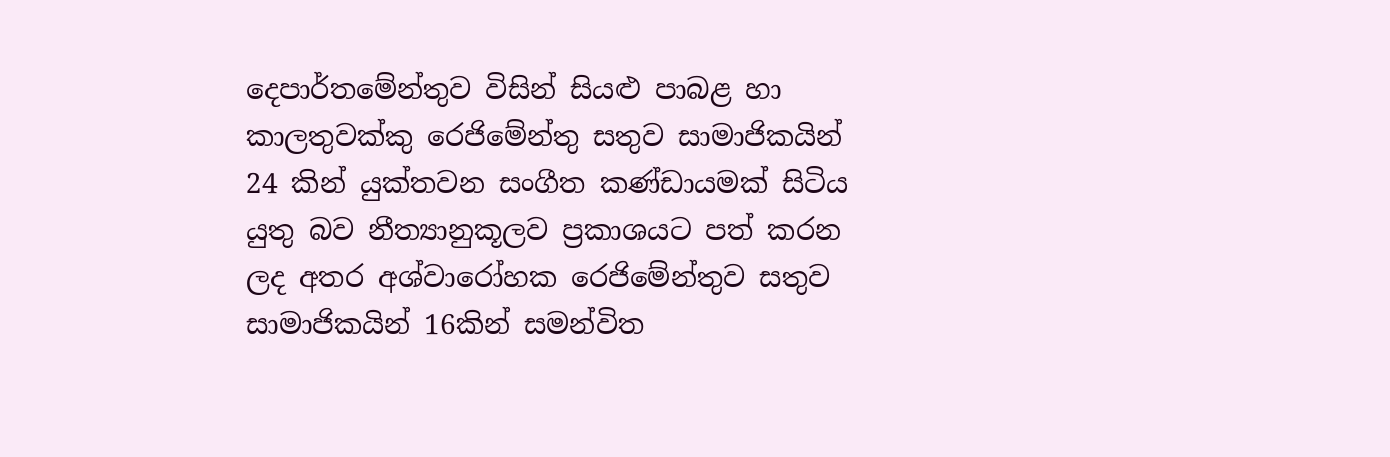දෙපාර්තමේන්තුව විසින් සියළු පාබළ හා කාලතුවක්කු රෙජිමේන්තු සතුව සාමාජිකයින් 24 කින් යුක්තවන සංගීත කණ්ඩායමක් සිටිය යුතු බව නීත්‍යානුකූලව ප්‍රකාශයට පත් කරන ලද අතර අශ්වාරෝහක රෙජිමේන්තුව සතුව සාමාජිකයින් 16කින් සමන්විත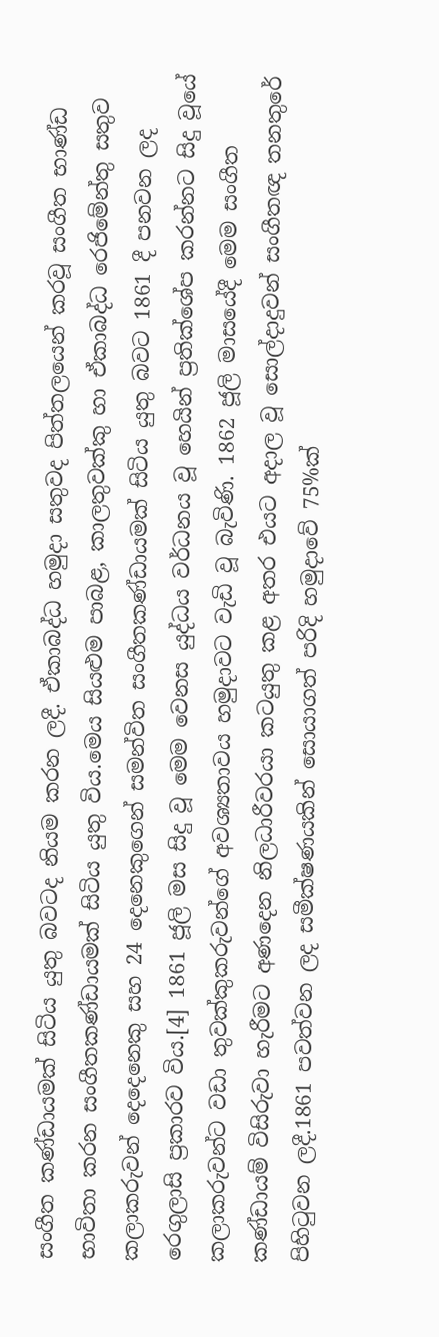සංගීත කණ්ඩායමක් සිටිය යුතු බවටද නියම කරන ලදී. ඒකාබද්ධ හමුදා සතුවද පිත්තලයෙන් කරවූ සංගීත භාණ්ඩ භාවිතා කරන සංගීතකණ්ඩායමක් සිටිය යුතු විය.මෙය සියළුම පාබළ, කාලතුවක්කු හා ඒකාබද්ධ රෙජිමේන්තු සතුව කලාකරුවන් දෙදෙනෙකු සහ 24 දෙනෙකුගෙන් සමන්විත සංගීතකණ්ඩායමක් සිටිය යුතු බවට 1861 දී පනවන ලද රෙගුලාසි ප්‍රකාරව විය.[4] 1861 ජූලි මස සිදු වූ මෙම වෙනස යුද්ධය වර්ධනය වූ හෙයින් ප්‍රතික්ශේප කරන්නට සිදු වූයේ කලාකරුවන්ට වඩා තුවක්කුකරුවන්ගේ අවශ්‍යතාවය හමුදාවට වැඩි වූ බැවිණි. 1862 ජූලි මාසයේදී මෙම සංගීත කණ්ඩායම් විසිරුවා හැරීමට අණදෙන නිලධාරීවරයා කටයුතු කළ අතර එයට අදාල වූ සොල්දාදුවන් සංගීතඥ තනතුරේ පිහිටුවන ලදී.1861 පවත්වන ලද සමීක්ෂණයකින් සොයාගත් පරිදි හමුදාවේ 75%ක්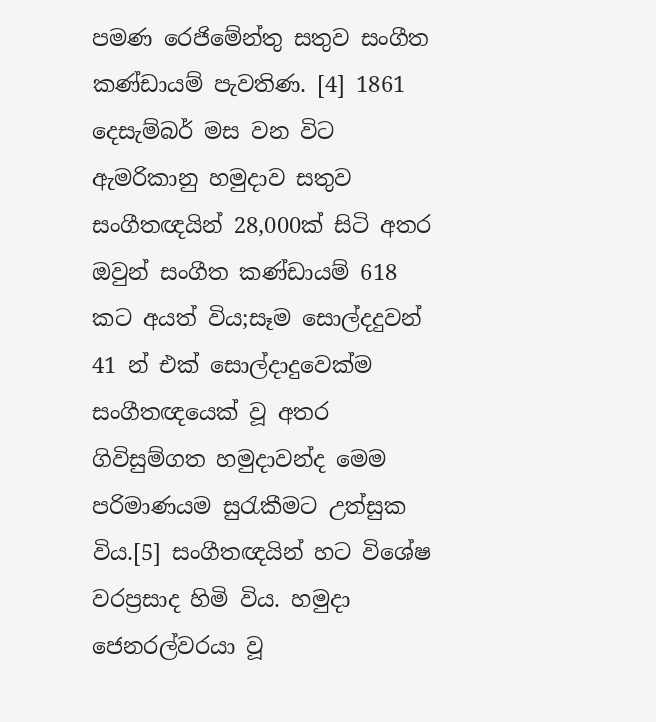පමණ රෙජිමේන්තු සතුව සංගීත කණ්ඩායම් පැවතිණ. [4] 1861 දෙසැම්බර් මස වන විට ඇමරිකානු හමුදාව සතුව සංගීතඥයින් 28,000ක් සිටි අතර ඔවුන් සංගීත කණ්ඩායම් 618 කට අයත් විය;සෑම සොල්දදුවන් 41 න් එක් සොල්දාදුවෙක්ම සංගීතඥයෙක් වූ අතර ගිවිසුම්ගත හමුදාවන්ද මෙම පරිමාණයම සුරැකීමට උත්සුක විය.[5] සංගීතඥයින් හට විශේෂ වරප්‍රසාද හිමි විය. හමුදා ජෙනරල්වරයා වූ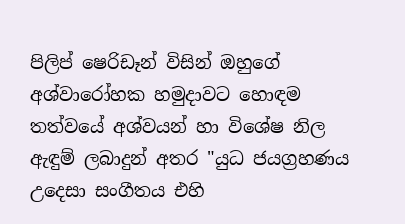පිලිප් ෂෙරිඩෑන් විසින් ඔහුගේ අශ්වාරෝහක හමුදාවට හොඳම තත්වයේ අශ්වයන් හා විශේෂ නිල ඇඳුම් ලබාදුන් අතර "යුධ ජයග්‍රහණය උදෙසා සංගීතය එහි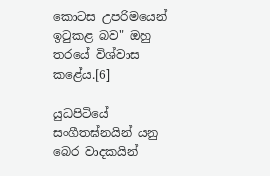කොටස උපරිමයෙන් ඉටුකළ බව" ඔහු තරයේ විශ්වාස කළේය.[6]

යුධපිටියේ සංගීතඝ්නයින් යනු බෙර වාදකයින්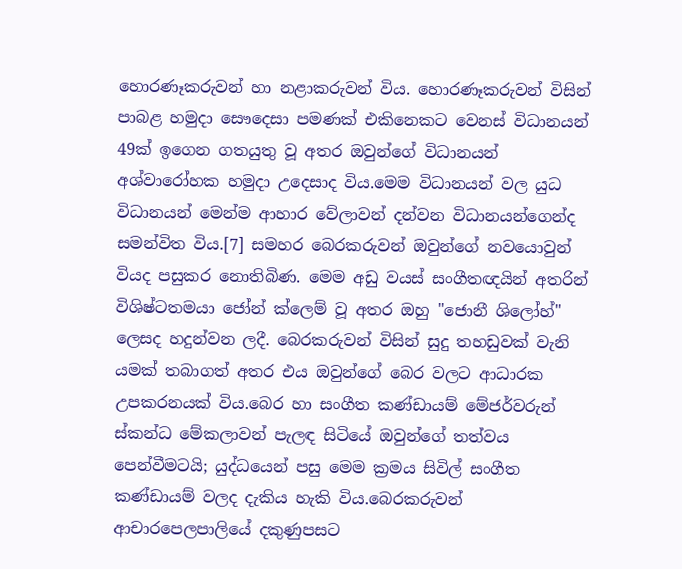හොරණෑකරුවන් හා නළාකරුවන් විය. හොරණෑකරුවන් විසින් පාබළ හමුදා සෞදෙසා පමණක් එකිනෙකට වෙනස් විධානයන් 49ක් ඉගෙන ගතයුතු වූ අතර ඔවුන්ගේ විධානයන් අශ්වාරෝහක හමුදා උදෙසාද විය.මෙම විධානයන් වල යුධ විධානයන් මෙන්ම ආහාර වේලාවන් දන්වන විධානයන්ගෙන්ද සමන්විත විය.[7] සමහර බෙරකරුවන් ඔවුන්ගේ නවයොවුන් වියද පසුකර නොතිබිණ. මෙම අඩු වයස් සංගීතඥයින් අතරින් විශිෂ්ටතමයා ජෝන් ක්ලෙම් වූ අතර ඔහු "ජොනී ශිලෝහ්" ලෙසද හදුන්වන ලදී. බෙරකරුවන් විසින් සුදු තහඩුවක් වැනි යමක් තබාගත් අතර එය ඔවුන්ගේ බෙර වලට ආධාරක උපකරනයක් විය.බෙර හා සංගීත කණ්ඩායම් මේජර්වරුන් ස්කන්ධ මේකලාවන් පැලඳ සිටියේ ඔවුන්ගේ තත්වය පෙන්වීමටයි; යුද්ධයෙන් පසු මෙම ක්‍රමය සිවිල් සංගීත කණ්ඩායම් වලද දැකිය හැකි විය.බෙරකරුවන් ආචාරපෙලපාලියේ දකුණුපසට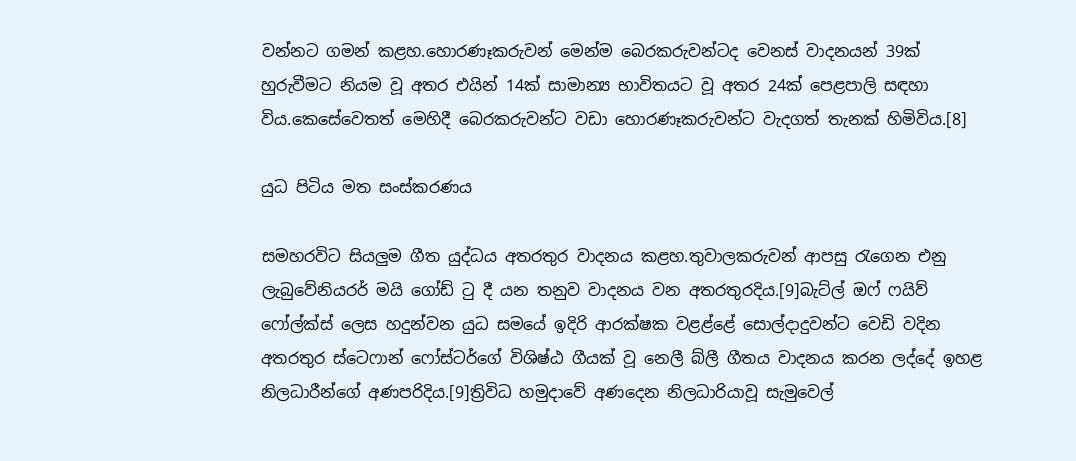වන්නට ගමන් කළහ.හොරණෑකරුවන් මෙන්ම බෙරකරුවන්ටද වෙනස් වාදනයන් 39ක් හුරුවීමට නියම වූ අතර එයින් 14ක් සාමාන්‍ය භාවිතයට වූ අතර 24ක් පෙළපාලි සඳහා විය.කෙසේවෙතත් මෙහිදී බෙරකරුවන්ට වඩා හොරණෑකරුවන්ට වැදගත් තැනක් හිමිවිය.[8]

යුධ පිටිය මත සංස්කරණය

සමහරවිට සියලුම ගීත යුද්ධය අතරතුර වාදනය කළහ.තුවාලකරුවන් ආපසු රැගෙන එනු ලැබුවේනියරර් මයි ගෝඩ් ටු දී යන තනුව වාදනය වන අතරතුරදිය.[9]බැට්ල් ඔෆ් ෆයිව් ෆෝල්ක්ස් ලෙස හදුන්වන යුධ සමයේ ඉදිරි ආරක්ෂක වළළ්ළේ සොල්දාදුවන්ට වෙඩි වදින අතරතුර ස්ටෙෆාන් ෆෝස්ටර්ගේ විශිෂ්ඨ ගීයක් වූ නෙලී බ්ලී ගීතය වාදනය කරන ලද්දේ ඉහළ නිලධාරීන්ගේ අණපරිදිය.[9]ත්‍රිවිධ හමුදාවේ අණදෙන නිලධාරියාවූ සැමුවෙල්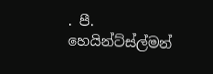. පී. හෙයින්ට්ස්ල්මන්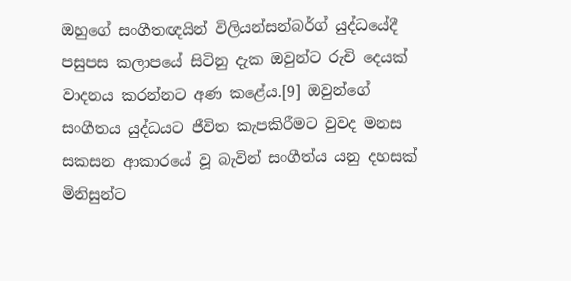ඔහුගේ සංගීතඥයින් විලියන්සන්බර්ග් යුද්ධයේදී පසුපස කලාපයේ සිටිනු දැක ඔවුන්ට රුචි දෙයක් වාදනය කරන්නට අණ කළේය.[9] ඔවුන්ගේ සංගීතය යුද්ධයට ජීවිත කැපකිරීමට වුවද මනස සකසන ආකාරයේ වූ බැවින් සංගීත්ය යනු දහසක් මිනිසුන්ට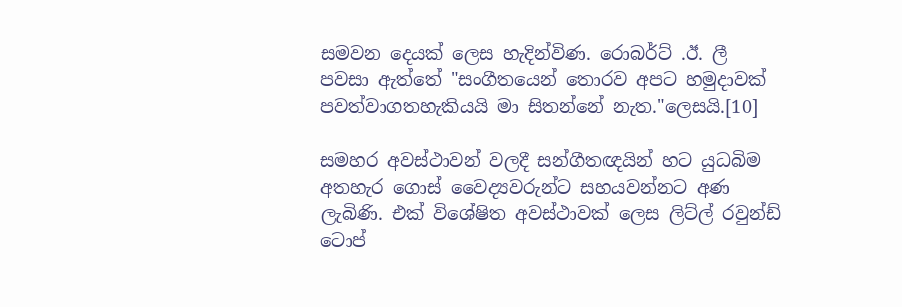සමවන දෙයක් ලෙස හැදින්විණ. රොබර්ට් .ඊ. ලී පවසා ඇත්තේ "සංගීතයෙන් තොරව අපට හමුදාවක් පවත්වාගතහැකියයි මා සිතන්නේ නැත."ලෙසයි.[10]

සමහර අවස්ථාවන් වලදී සන්ගීතඥයින් හට යුධබිම අතහැර ගොස් වෛද්‍යවරුන්ට සහයවන්නට අණ ලැබිණි. එක් විශේෂිත අවස්ථාවක් ලෙස ලිට්ල් රවුන්ඩ් ටොප්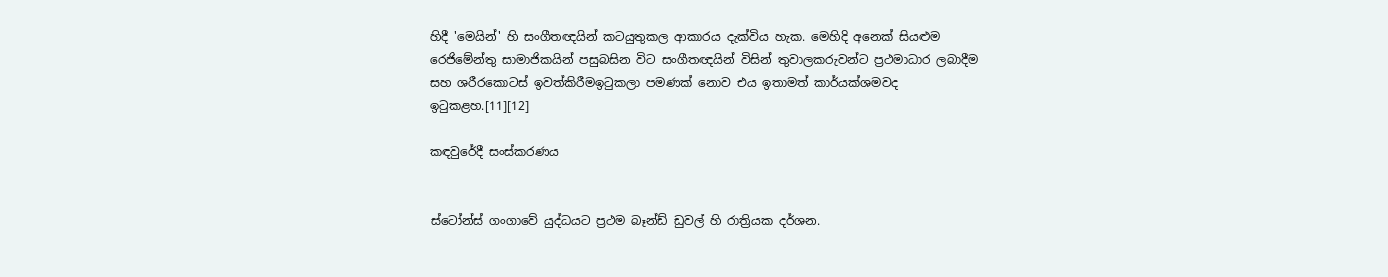හිදී‍ 'මෙයින්' හි‍ ස‍ංගීතඥයින් කටයුතුකල ආකාරය දැක්විය හැක. මෙහිදි අනෙක් සියළුම රෙජිමේන්තු සාමාජිකයින් පසුබසින විට සංගීතඥයින් විසින් තුවාලකරුවන්ට ප්‍රථමාධාර ලබාදීම සහ ශරීරකොටස් ඉවත්කිරීමඉටුකලා පමණක් නොව එය ඉතාමත් කාර්යක්ශමවද ඉටුකළහ.[11][12]

කඳවුරේදී සංස්කරණය


ස්ටෝන්ස් ගංගාවේ යුද්ධයට ප්‍රථම බෑන්ඩ් ඩුවල් හි රාත්‍රියක දර්ශන.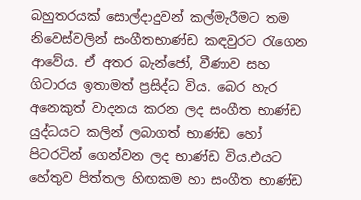බහුතරයක් සොල්දාදුවන් කල්මැරීමට තම නිවෙස්වලින් සංගීතභාණ්ඩ කඳවුරට රැගෙන ආවේය. ඒ අතර බැන්ජෝ, වීණාව සහ ගිටාරය ඉතාමත් ප්‍රසිද්ධ විය. බෙර හැර අනෙකුත් වාදනය කරන ලද සංගීත භාණ්ඩ යුද්ධයට කලින් ලබාගත් භාණ්ඩ හෝ පිටරටින් ගෙන්වන ලද භාණ්ඩ විය.එයට හේතුව පිත්තල හිඟකම හා සංගීත භාණ්ඩ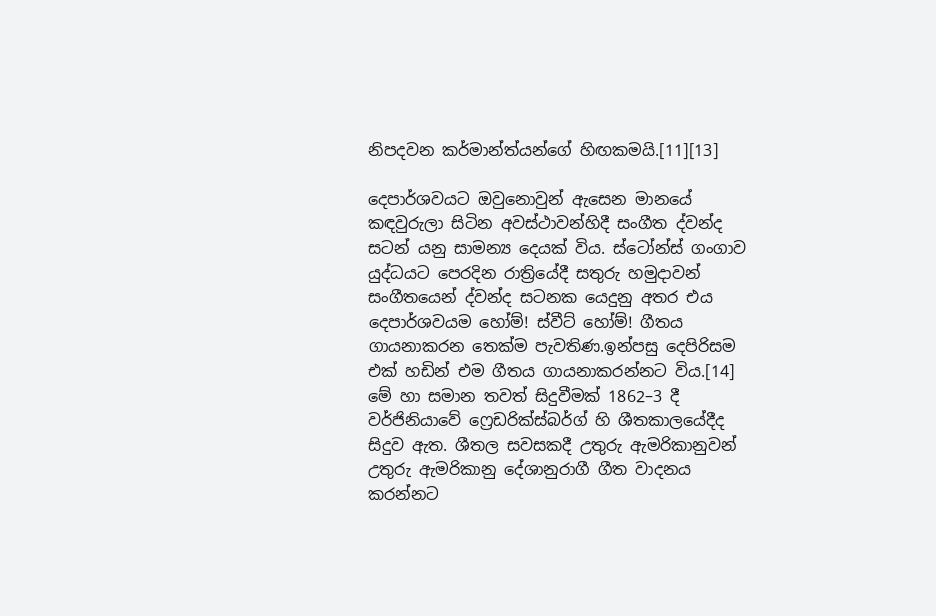නිපදවන කර්මාන්ත්යන්ගේ හිඟකමයි.[11][13]

දෙපාර්ශවයට ඔවුනොවුන් ඇසෙන මානයේ කඳවුරුලා සිටින අවස්ථාවන්හිදී සංගීත ද්වන්ද සටන් යනු සාමන්‍ය දෙයක් විය. ස්ටෝන්ස් ගංගාව යුද්ධයට පෙරදින රාත්‍රියේදී සතුරු හමුදාවන් සංගීතයෙන් ද්වන්ද සටනක යෙදුනු අතර එය දෙපාර්ශවයම හෝම්! ස්වීට් හෝම්! ගීතය ගායනාකරන තෙක්ම පැවතිණ.ඉන්පසු දෙපිරිසම එක් හඩින් එම ගීතය ගායනාකරන්නට විය.[14] මේ හා සමාන තවත් සිදුවීමක් 1862–3 දී වර්ජිනියාවේ ෆ්‍රෙඩරික්ස්බර්ග් හි ශීතකාලයේදීද සිදුව ඇත. ශීතල සවසකදී උතුරු ඇමරිකානුවන් උතුරු ඇමරිකානු දේශානුරාගී ගීත වාදනය කරන්නට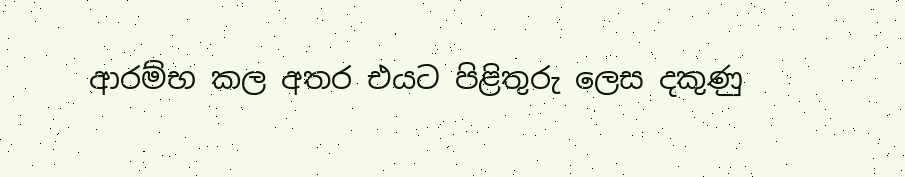ආරම්භ කල අතර එයට පිළිතුරු ලෙස දකුණු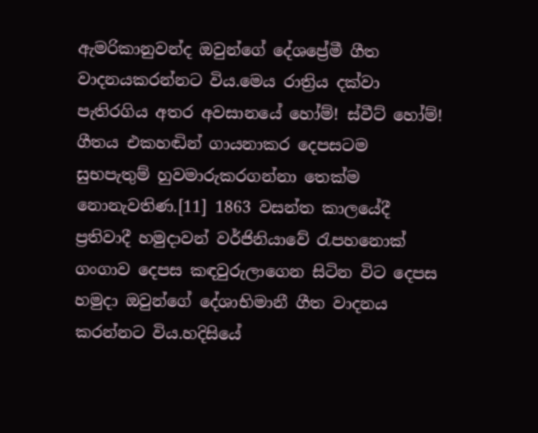ඇමරිකානුවන්ද ඔවුන්ගේ දේශප්‍රේමී ගීත වාදනයකරන්නට විය.මෙය රාත්‍රිය දක්වා පැතිරගිය අතර අවසානයේ හෝම්! ස්වීට් හෝම්! ගීතය එකහඬින් ගායනාකර දෙපසටම සුභපැතුම් හුවමාරුකරගන්නා තෙක්ම නොනැවතිණ.[11] 1863 වසන්ත කාලයේදී ප්‍රතිවාදී හමුදාවන් වර්ජිනියාවේ රැපහනොක් ගංගාව දෙපස කඳවුරුලාගෙන සිටින විට දෙපස හමුදා ඔවුන්ගේ දේශාභිමානී ගීත වාදනය කරන්නට විය.හදිසියේ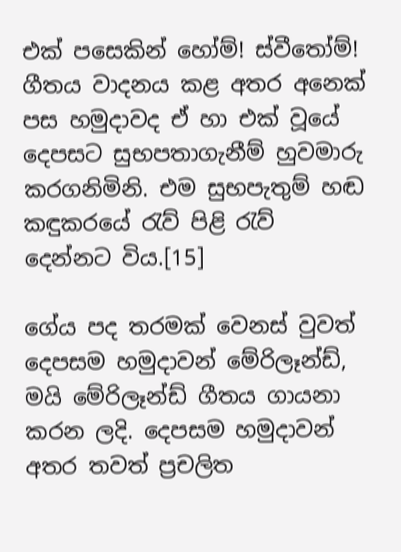එක් පසෙකින් හෝම්! ස්වීතෝම්! ගීතය වාදනය කළ අතර අනෙක් පස හමුදාවද ඒ හා එක් වූයේ දෙපසට සුභපතාගැනීම් හුවමාරු කරගනිමිනි. එම සුභපැතුම් හඬ කඳුකරයේ රැව් පිළි රැව් දෙන්නට විය.[15]

ගේය පද තරමක් වෙනස් වුවත් දෙපසම හමුදාවන් මේරිලෑන්ඩ්, මයි මේරිලෑන්ඩ් ගීතය ගායනා කරන ලදි. දෙපසම හමුදාවන් අතර තවත් ප්‍රචලිත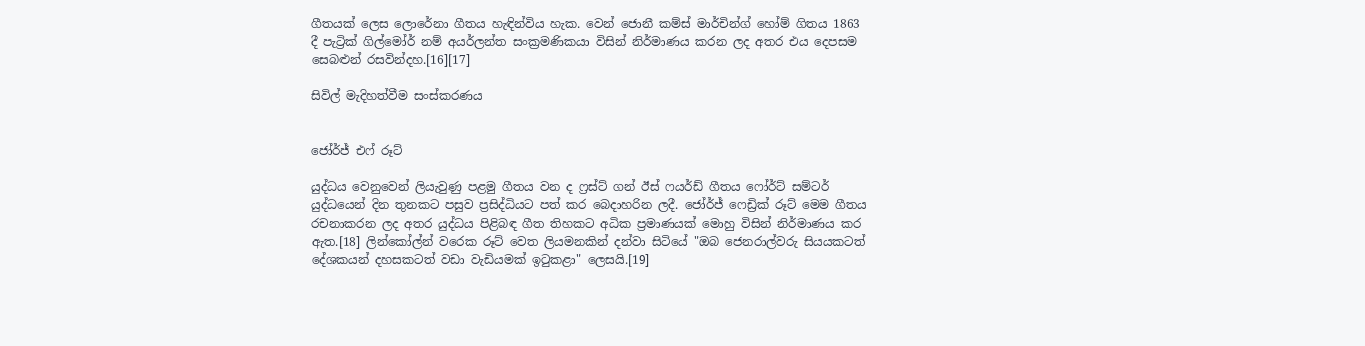ගීතයක් ලෙස ලොරේනා ගීතය හැඳින්විය හැක. වෙන් ජොනී කම්ස් මාර්චින්ග් හෝම් ගිතය 1863 දී පැට්‍රික් ගිල්මෝර් නම් අයර්ලන්ත සංක්‍රමණිකයා විසින් නිර්මාණය කරන ලද අතර එය දෙපසම සෙබළුන් රසවින්දහ.[16][17]

සිවිල් මැදිහත්වීම සංස්කරණය


ජෝර්ජ් එෆ් රූට්

යුද්ධය වෙනුවෙන් ලියැවුණු පළමු ගීතය වන ද ෆ්‍රස්ට් ගන් ඊස් ෆයර්ඩ් ගීතය ෆෝර්ට් සම්ටර් යුද්ධයෙන් දින තුනකට පසුව ප්‍රසිද්ධියට පත් කර බෙදාහරින ලදී. ජෝර්ජ් ෆෙඩ්‍රික් රූට් මෙම ගීතය රචනාකරන ලද අතර යුද්ධය පිළිබඳ ගීත තිහකට අධික ප්‍රමාණයක් මොහු විසින් නිර්මාණය කර ඇත.[18] ලින්කෝල්න් වරෙක රූට් වෙත ලියමනකින් දන්වා සිටියේ "ඔබ ජෙනරාල්වරු සියයකටත් දේශකයන් දහසකටත් වඩා වැඩියමක් ඉටුකළා" ලෙසයි.[19]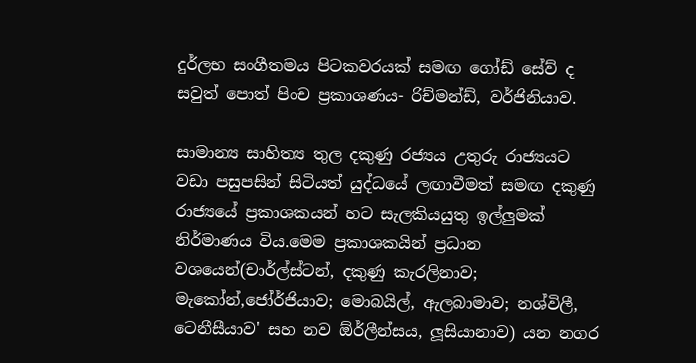දුර්ලභ සංගීතමය පිටකවරයක් සමඟ ගෝඩ් සේව් ද සවුත් පොත් පිංච ප්‍රකාශණය- රිච්මන්ඩ්, වර්ජිනියාව.

සාමාන්‍ය සාහිත්‍ය තුල දකුණු රජ්‍යය උතුරු රාජ්‍යයට වඩා පසුපසින් සිටියත් යුද්ධයේ ලඟාවීමත් සමඟ දකුණු රාජ්‍යයේ ප්‍රකාශකයන් හට සැලකියයුතු ඉල්ලුමක් නිර්මාණය විය.මෙම ප්‍රකාශකයින් ප්‍රධාන වශයෙන්(චාර්ල්ස්ටන්, දකුණු කැරලිනාව; මැකෝන්,ජෝර්ජියාව; මොබයිල්, ඇලබාමාව; නශ්විලී, ටෙනීසීයාව' සහ නව ඕර්ලීන්සය, ලූසියානාව) යන නගර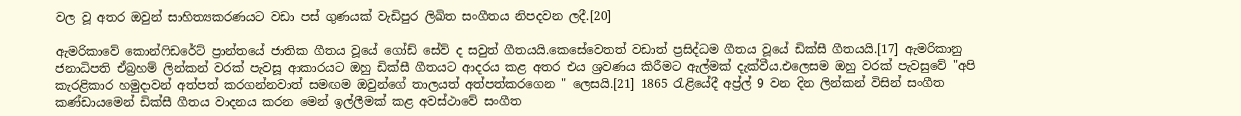වල වූ අතර ඔවුන් සාහිත්‍යකරණයට වඩා පස් ගුණයක් වැඩිපුර ලිඛිත සංගීතය නිපදවන ලදී.[20]

ඇමරිකාවේ කොන්ෆිඩරේට් ප්‍රාන්තයේ ජාතික ගීතය වූයේ ගෝඩ් සේව් ද සවුත් ගීතයයි.කෙසේවෙතත් වඩාත් ප්‍රසිද්ධම ගීතය වූයේ ඩික්සී ගීතයයි.[17] ඇමරිකානු ජනාධිපති ඒබ්‍රහම් ලින්කන් වරක් පැවසූ ආකාරයට ඔහු ඩික්සී ගීතයට ආදරය කළ අතර එය ශ්‍රවණය කිරීමට ඇල්මක් දැක්වීය.එලෙසම ඔහු වරක් පැවසුවේ "අපි කැරළිකාර හමුදාවන් අත්පත් කරගන්නවාත් සමඟම ඔවුන්ගේ තාලයත් අත්පත්කරගෙන " ලෙසයි.[21] 1865 රැළියේදී අප්‍ර්ල් 9 වන දින ලින්කන් විසින් සංගීත කණ්ඩායමෙන් ඩික්සී ගීතය වාදනය කරන මෙන් ඉල්ලීමක් කළ අවස්ථාවේ සංගීත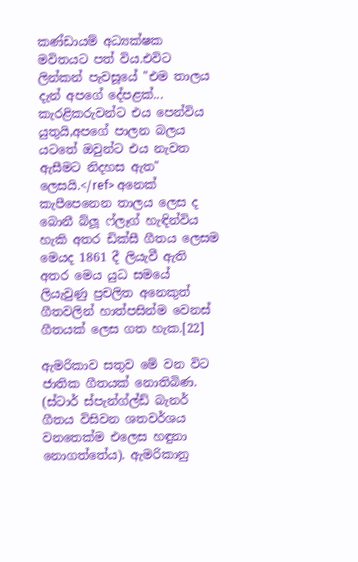කණ්ඩායම් අධ්‍යක්ෂක මවිතයට පත් විය.එවිට ලින්කන් පැවසූයේ "එම තාලය දැන් අපගේ දේපළක්... කැරළිකරුවන්ට එය පෙන්විය යුතුයි,අපගේ පාලන බලය යටතේ ඔවුන්ට එය නැවත ඇසීමට නිදහස ඇත" ලෙසයි.</ref> අනෙක් කැපීපෙනෙන තාලය ලෙස ද බොනී බ්ලූ ෆ්ලෑග් හැඳින්විය හැකි අතර ඩික්සී ගීතය ලෙසම මෙයද 1861 දී ලියැවී ඇති අතර මෙය යුධ සමයේ ලියැවුණු ප්‍රචලිත අනෙකුත් ගීතවලින් හාත්පසින්ම වෙනස් ගීතයක් ලෙස ගත හැක.[22]

ඇමරිකාව සතුව මේ වන විට ජාතික ගීතයක් නොතිබිණ. (ස්ටාර් ස්පැන්ග්ල්ඩ් බැනර් ගීතය විසිවන ශතවර්ශය වනතෙක්ම එලෙස හඳුනා නොගත්තේය). ඇමරිකානු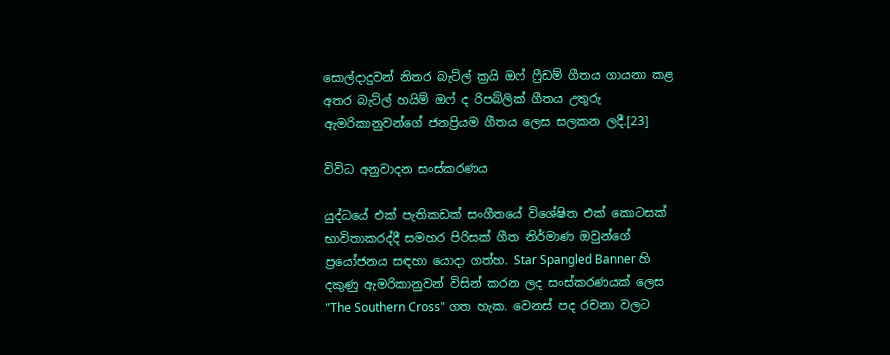සොල්දාදුවන් නිතර බැට්ල් ක්‍රයි ඔෆ් ෆ්‍රීඩම් ගීතය ගායනා කළ අතර බැට්ල් හයිම් ඔෆ් ද රිපබ්ලික් ගීතය උතුරු ඇමරිකානුවන්ගේ ජනප්‍රියම ගීතය ලෙස සලකන ලදී.[23]

විවිධ අනුවාදන සංස්කරණය

යුද්ධයේ එක් පැතිකඩක් සංගීතයේ විශේෂිත එක් කොටසක් භාවිතාකරද්දී සමහර පිරිසක් ගීත නිර්මාණ ඔවුන්ගේ ප්‍රයෝජනය සඳහා යොදා ගත්හ. Star Spangled Banner හි දකුණු ඇමරිකානුවන් විසින් කරන ලද සංස්කරණයක් ලෙස "The Southern Cross" ගත හැක. වෙනස් පද රචනා වලට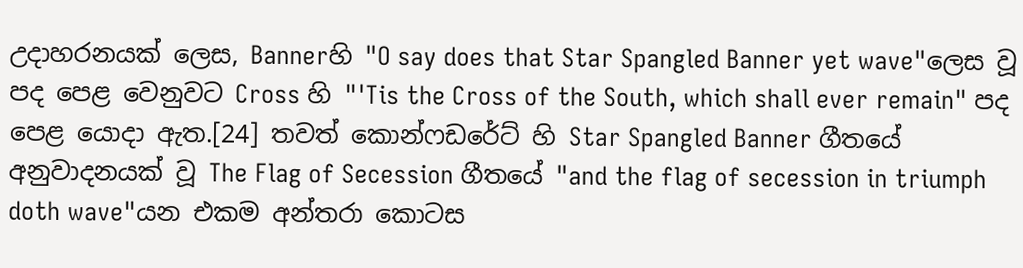උදාහරනයක් ලෙස, Bannerහි "O say does that Star Spangled Banner yet wave"ලෙස වූ පද පෙළ වෙනුවට Cross හි "'Tis the Cross of the South, which shall ever remain" පද පෙළ යොදා ඇත.[24] තවත් කොන්ෆඩරේට් හි Star Spangled Banner ගීතයේ අනුවාදනයක් වූ The Flag of Secession ගීතයේ "and the flag of secession in triumph doth wave"යන එකම අන්තරා කොටස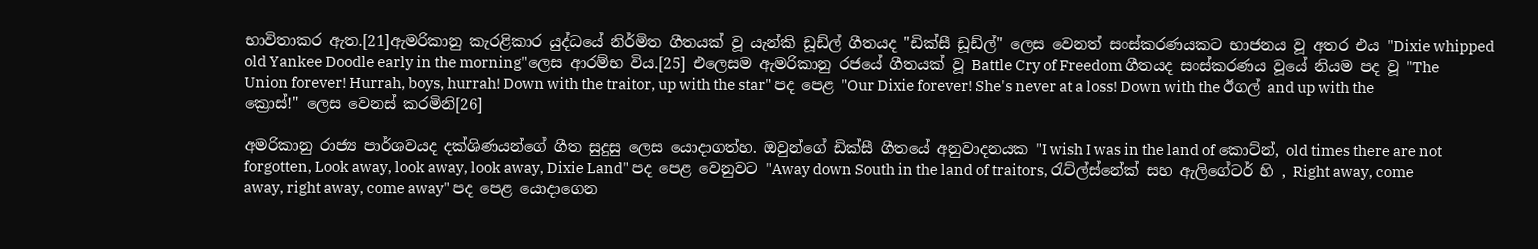භාවිතාකර ඇත.[21]ඇමරිකානු කැරළිකාර යුද්ධයේ නිර්මිත ගීතයක් වූ යැන්කි ඩූඩ්ල් ගීතයද "ඩික්සී ඩූඩ්ල්" ලෙස වෙනත් සංස්කරණයකට භාජනය වූ අතර එය "Dixie whipped old Yankee Doodle early in the morning"ලෙස ආරම්භ විය.[25] එලෙසම ඇමරිකානු රජයේ ගීතයක් වූ Battle Cry of Freedom ගීතයද සංස්කරණය වූයේ නියම පද වූ "The Union forever! Hurrah, boys, hurrah! Down with the traitor, up with the star" පද පෙළ "Our Dixie forever! She's never at a loss! Down with the ඊගල් and up with the ක්‍රොස්!" ලෙස වෙනස් කරමිනි[26]

අමරිකානු රාජ්‍ය පාර්ශවයද දක්ශිණයන්ගේ ගීත සුදුසු ලෙස යොදාගත්හ. ඔවුන්ගේ ඩික්සී ගීතයේ අනුවාදනයක "I wish I was in the land of කොට්න්, old times there are not forgotten, Look away, look away, look away, Dixie Land" පද පෙළ වෙනුවට "Away down South in the land of traitors, රැට්ල්ස්නේක් සහ ඇලිගේටර් හි , Right away, come away, right away, come away" පද පෙළ යොදාගෙන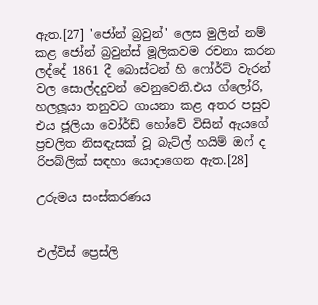ඇත.[27] 'ජෝන් බ්‍රවුන්' ලෙස මුලින් නම් කළ ජෝන් බ්‍රවුන්ස් මූලිකවම රචනා කරන ලද්දේ 1861 දී බොස්ටන් හි ෆෝර්ට් වැරන් වල සොල්දදුවන් වෙනුවෙනි.එය ග්ලෝරි, හලලූයා තනුවට ගායනා කළ අතර පසුව එය ජූලියා වෝර්ඩ් හෝවේ විසින් ඇයගේ ප්‍රචලිත නිසඳැසක් වූ බැට්ල් හයිම් ඔෆ් ද රිපබ්ලික් සඳහා යොදාගෙන ඇත.[28]

උරුමය සංස්කරණය


එල්විස් ප්‍රෙස්ලි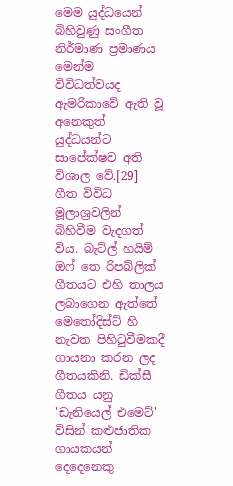මෙම යුද්ධයෙන් බිහිවුණු සංගීත නිර්මාණ ප්‍රමාණය මෙන්ම විවිධත්වයද ඇමරිකාවේ ඇති වූ අනෙකුත් යුද්ධයන්ට සාපේක්ෂව අති විශාල වේ.[29] ගීත විවිධ මූලාශ්‍රවලින් බිහිවීම වැදගත් විය. බැට්ල් හයිම් ඔෆ් තෙ රිපබ්ලික් ගීතයට එහි තාලය ලබාගෙන ඇත්තේ මෙතෝදිස්ට් හි නැවත පිහිටුවීමකදී ගායනා කරන ලද ගීතයකිනි. ඩික්සී ගීතය යනු 'ඩැනියෙල් එමෙට්' විසින් කළුජාතික ගායකයන් දෙදෙනෙකු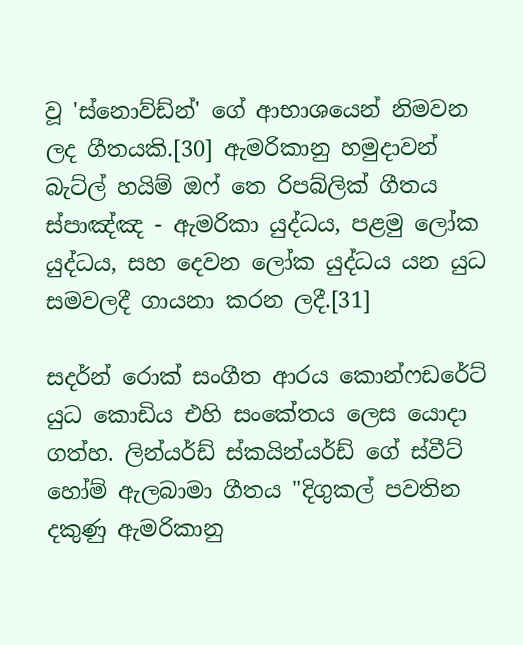වූ 'ස්නොව්ඩ්න්' ගේ ආභාශයෙන් නිමවන ලද ගීතයකි.[30] ඇමරිකානු හමුදාවන් බැට්ල් හයිම් ඔෆ් තෙ රිපබ්ලික් ගීතය ස්පාඤ්ඤ - ඇමරිකා යුද්ධය, පළමු ලෝක යුද්ධය, සහ දෙවන ලෝක යුද්ධය යන යුධ සමවලදී ගායනා කරන ලදී.[31]

සදර්න් රොක් සංගීත ආරය කොන්ෆඩරේට් යුධ කොඩිය එහි සංකේතය ලෙස යොදා ගත්හ. ලින්යර්ඩ් ස්කයින්යර්ඩ් ගේ ස්වීට් හෝම් ඇලබාමා ගීතය "දිගුකල් පවතින දකුණු ඇමරිකානු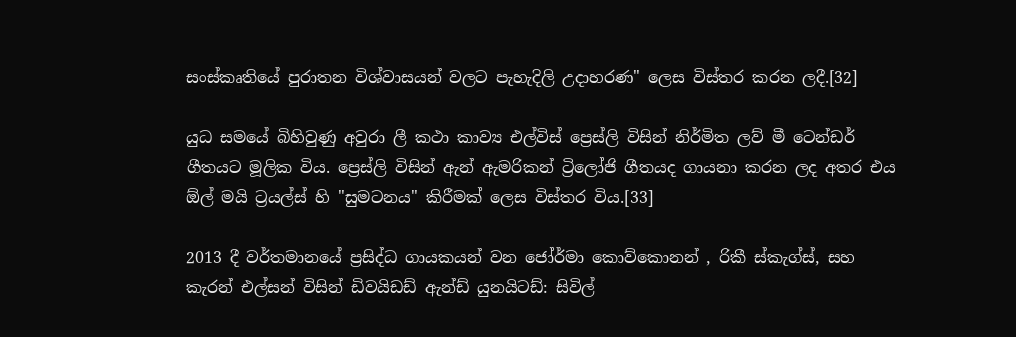සංස්කෘතියේ පුරාතන විශ්වාසයන් වලට පැහැදිලි උදාහරණ" ලෙස විස්තර කරන ලදී.[32]

යුධ සමයේ බිහිවුණු අවුරා ලී කථා කාව්‍ය එල්විස් ප්‍රෙස්ලි විසින් නිර්මිත ලව් මී ටෙන්ඩර් ගීතයට මූලික විය. ප්‍රෙස්ලි විසින් ඇන් ඇමරිකන් ට්‍රිලෝජි ගීතයද ගායනා කරන ලද අතර එය ඕල් මයි ට්‍රයල්ස් හි "සුමටනය" කිරීමක් ලෙස විස්තර විය.[33]

2013 දී වර්තමානයේ ප්‍රසිද්ධ ගායකයන් වන ජෝර්මා කොව්කොනන් , රිකී ස්කැග්ස්, සහ කැරන් එල්සන් විසින් ඩිවයිඩඩ් ඇන්ඩ් යුනයිටඩ්: සිවිල්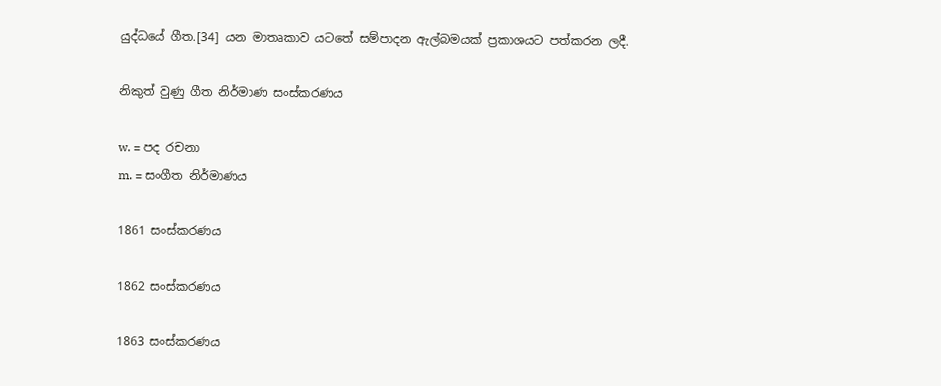යුද්ධයේ ගීත.[34] යන මාතෘකාව යටතේ සම්පාදන ඇල්බමයක් ප්‍රකාශයට පත්කරන ලදී.

නිකුත් වුණු ගීත නිර්මාණ සංස්කරණය

w. = පද රචනා
m. = සංගීත නිර්මාණය

1861 සංස්කරණය

1862 සංස්කරණය

1863 සංස්කරණය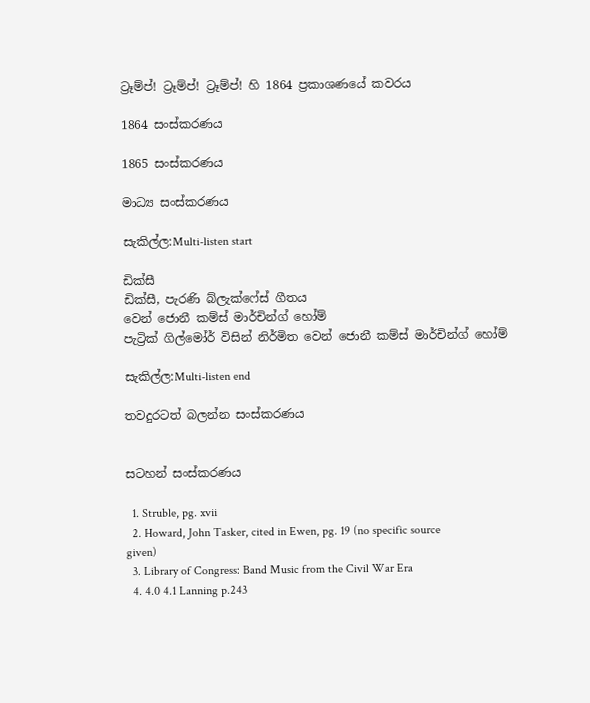ට්‍රෑම්ප්! ට්‍රෑම්ප්! ට්‍රෑම්ප්! හි 1864 ප්‍රකාශණයේ කවරය

1864 සංස්කරණය

1865 සංස්කරණය

මාධ්‍ය සංස්කරණය

සැකිල්ල:Multi-listen start

ඩික්සී
ඩික්සී, පැරණි බ්ලැක්ෆේස් ගීතය
වෙන් ජොනී කම්ස් මාර්චින්ග් හෝම්
පැට්‍රික් ගිල්මෝර් විසින් නිර්මිත වෙන් ජොනී කම්ස් මාර්චින්ග් හෝම්

සැකිල්ල:Multi-listen end

තවදුරටත් බලන්න සංස්කරණය


සටහන් සංස්කරණය

  1. Struble, pg. xvii
  2. Howard, John Tasker, cited in Ewen, pg. 19 (no specific source given)
  3. Library of Congress: Band Music from the Civil War Era
  4. 4.0 4.1 Lanning p.243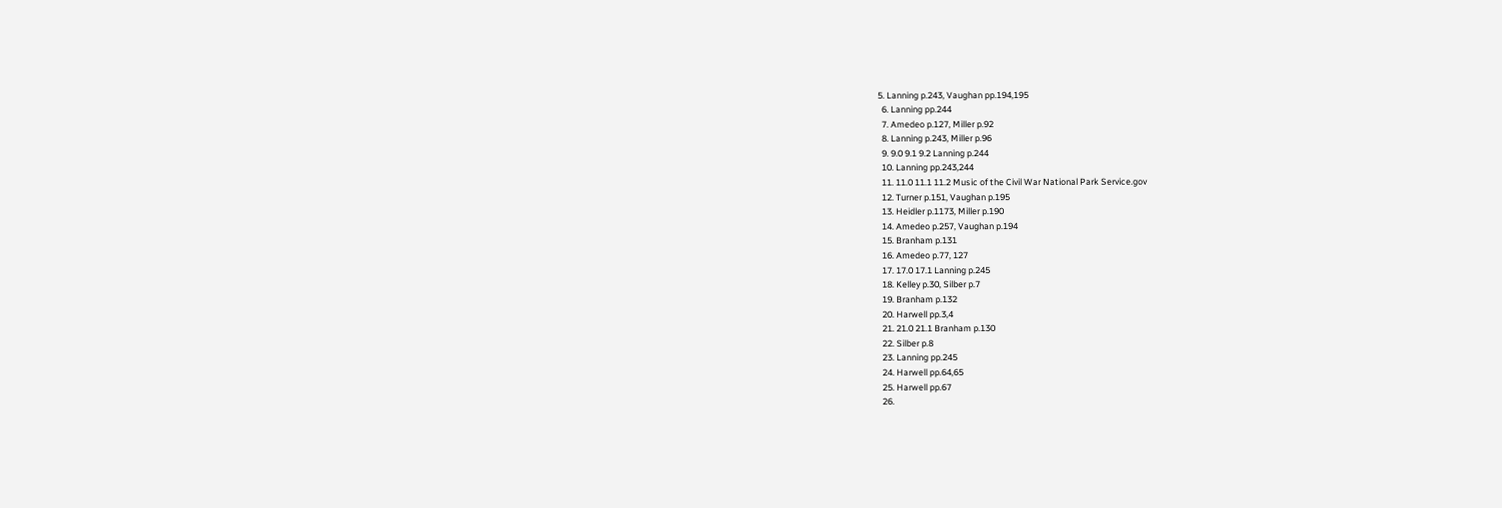5. Lanning p.243, Vaughan pp.194,195
  6. Lanning pp.244
  7. Amedeo p.127, Miller p.92
  8. Lanning p.243, Miller p.96
  9. 9.0 9.1 9.2 Lanning p.244
  10. Lanning pp.243,244
  11. 11.0 11.1 11.2 Music of the Civil War National Park Service.gov
  12. Turner p.151, Vaughan p.195
  13. Heidler p.1173, Miller p.190
  14. Amedeo p.257, Vaughan p.194
  15. Branham p.131
  16. Amedeo p.77, 127
  17. 17.0 17.1 Lanning p.245
  18. Kelley p.30, Silber p.7
  19. Branham p.132
  20. Harwell pp.3,4
  21. 21.0 21.1 Branham p.130
  22. Silber p.8
  23. Lanning pp.245
  24. Harwell pp.64,65
  25. Harwell pp.67
  26.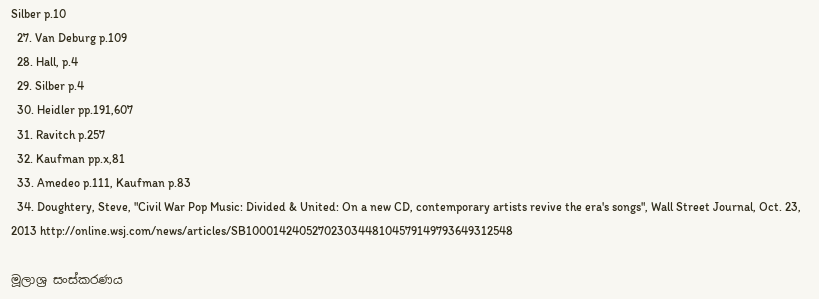Silber p.10
  27. Van Deburg p.109
  28. Hall, p.4
  29. Silber p.4
  30. Heidler pp.191,607
  31. Ravitch p.257
  32. Kaufman pp.x,81
  33. Amedeo p.111, Kaufman p.83
  34. Doughtery, Steve, "Civil War Pop Music: Divided & United: On a new CD, contemporary artists revive the era's songs", Wall Street Journal, Oct. 23, 2013 http://online.wsj.com/news/articles/SB10001424052702303448104579149793649312548

මූලාශ්‍ර සංස්කරණය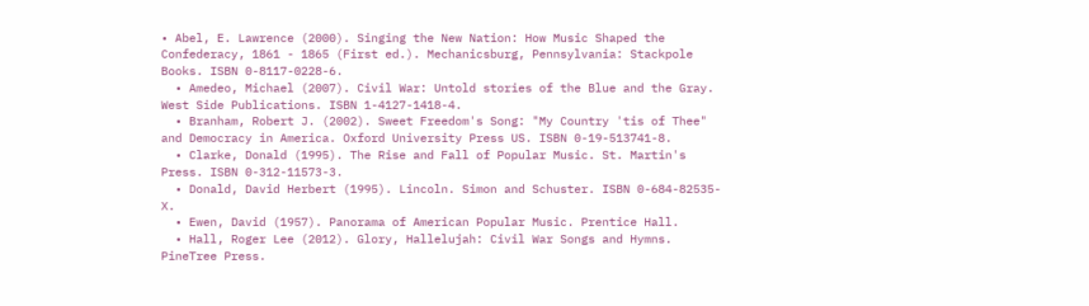• Abel, E. Lawrence (2000). Singing the New Nation: How Music Shaped the Confederacy, 1861 - 1865 (First ed.). Mechanicsburg, Pennsylvania: Stackpole Books. ISBN 0-8117-0228-6.
  • Amedeo, Michael (2007). Civil War: Untold stories of the Blue and the Gray. West Side Publications. ISBN 1-4127-1418-4.
  • Branham, Robert J. (2002). Sweet Freedom's Song: "My Country 'tis of Thee" and Democracy in America. Oxford University Press US. ISBN 0-19-513741-8.
  • Clarke, Donald (1995). The Rise and Fall of Popular Music. St. Martin's Press. ISBN 0-312-11573-3.
  • Donald, David Herbert (1995). Lincoln. Simon and Schuster. ISBN 0-684-82535-X.
  • Ewen, David (1957). Panorama of American Popular Music. Prentice Hall.
  • Hall, Roger Lee (2012). Glory, Hallelujah: Civil War Songs and Hymns. PineTree Press.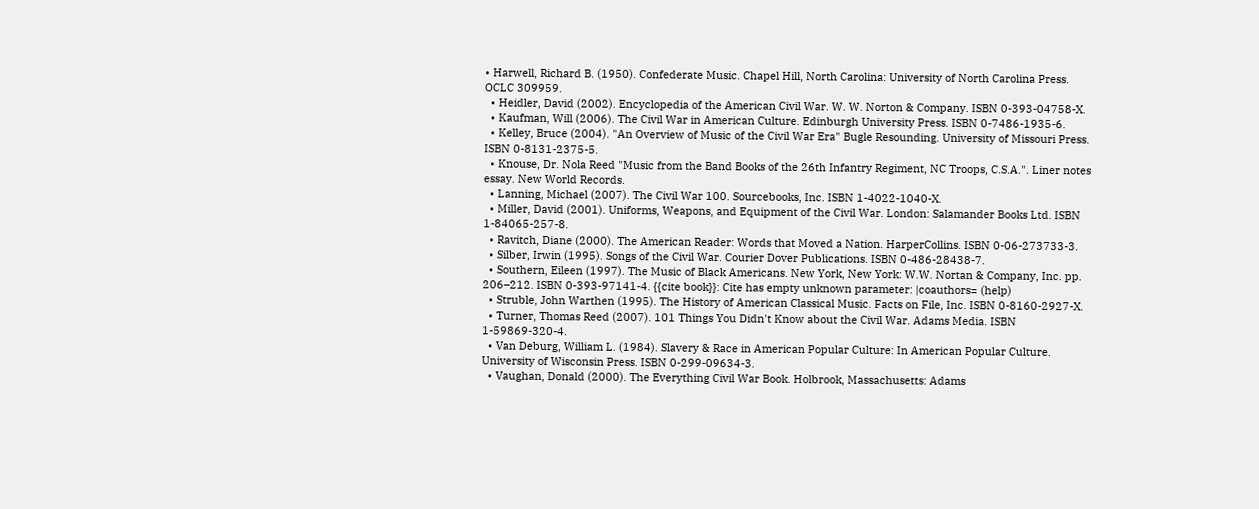• Harwell, Richard B. (1950). Confederate Music. Chapel Hill, North Carolina: University of North Carolina Press. OCLC 309959.
  • Heidler, David (2002). Encyclopedia of the American Civil War. W. W. Norton & Company. ISBN 0-393-04758-X.
  • Kaufman, Will (2006). The Civil War in American Culture. Edinburgh University Press. ISBN 0-7486-1935-6.
  • Kelley, Bruce (2004). "An Overview of Music of the Civil War Era" Bugle Resounding. University of Missouri Press. ISBN 0-8131-2375-5.
  • Knouse, Dr. Nola Reed "Music from the Band Books of the 26th Infantry Regiment, NC Troops, C.S.A.". Liner notes essay. New World Records.
  • Lanning, Michael (2007). The Civil War 100. Sourcebooks, Inc. ISBN 1-4022-1040-X.
  • Miller, David (2001). Uniforms, Weapons, and Equipment of the Civil War. London: Salamander Books Ltd. ISBN 1-84065-257-8.
  • Ravitch, Diane (2000). The American Reader: Words that Moved a Nation. HarperCollins. ISBN 0-06-273733-3.
  • Silber, Irwin (1995). Songs of the Civil War. Courier Dover Publications. ISBN 0-486-28438-7.
  • Southern, Eileen (1997). The Music of Black Americans. New York, New York: W.W. Nortan & Company, Inc. pp. 206–212. ISBN 0-393-97141-4. {{cite book}}: Cite has empty unknown parameter: |coauthors= (help)
  • Struble, John Warthen (1995). The History of American Classical Music. Facts on File, Inc. ISBN 0-8160-2927-X.
  • Turner, Thomas Reed (2007). 101 Things You Didn't Know about the Civil War. Adams Media. ISBN 1-59869-320-4.
  • Van Deburg, William L. (1984). Slavery & Race in American Popular Culture: In American Popular Culture. University of Wisconsin Press. ISBN 0-299-09634-3.
  • Vaughan, Donald (2000). The Everything Civil War Book. Holbrook, Massachusetts: Adams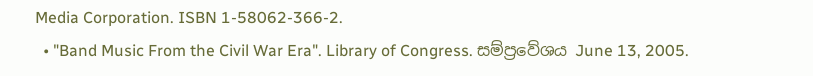Media Corporation. ISBN 1-58062-366-2.
  • "Band Music From the Civil War Era". Library of Congress. සම්ප්‍රවේශය June 13, 2005.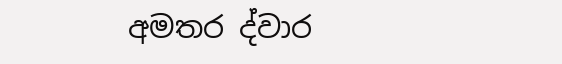අමතර ද්වාර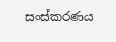සංස්කරණය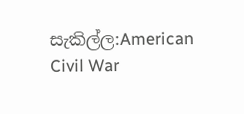සැකිල්ල:American Civil War